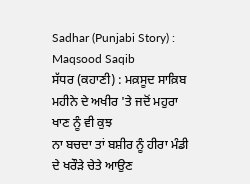Sadhar (Punjabi Story) : Maqsood Saqib
ਸੱਧਰ (ਕਹਾਣੀ) : ਮਕ਼ਸੂਦ ਸਾਕ਼ਿਬ
ਮਹੀਨੇ ਦੇ ਅਖੀਰ 'ਤੇ ਜਦੋਂ ਮਹੁਰਾ ਖਾਣ ਨੂੰ ਵੀ ਕੁਝ
ਨਾ ਬਚਦਾ ਤਾਂ ਬਸ਼ੀਰ ਨੂੰ ਹੀਰਾ ਮੰਡੀ ਦੇ ਖਰੌੜੇ ਚੇਤੇ ਆਉਣ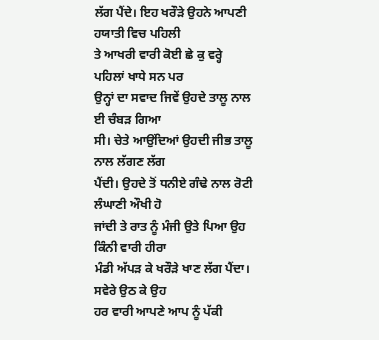ਲੱਗ ਪੈਂਦੇ। ਇਹ ਖਰੌੜੇ ਉਹਨੇ ਆਪਣੀ ਹਯਾਤੀ ਵਿਚ ਪਹਿਲੀ
ਤੇ ਆਖਰੀ ਵਾਰੀ ਕੋਈ ਛੇ ਕੁ ਵਰ੍ਹੇ ਪਹਿਲਾਂ ਖਾਧੇ ਸਨ ਪਰ
ਉਨ੍ਹਾਂ ਦਾ ਸਵਾਦ ਜਿਵੇਂ ਉਹਦੇ ਤਾਲੂ ਨਾਲ ਈ ਚੰਬੜ ਗਿਆ
ਸੀ। ਚੇਤੇ ਆਉਂਦਿਆਂ ਉਹਦੀ ਜੀਭ ਤਾਲੂ ਨਾਲ ਲੱਗਣ ਲੱਗ
ਪੈਂਦੀ। ਉਹਦੇ ਤੋਂ ਧਨੀਏ ਗੰਢੇ ਨਾਲ ਰੋਟੀ ਲੰਘਾਣੀ ਔਖੀ ਹੋ
ਜਾਂਦੀ ਤੇ ਰਾਤ ਨੂੰ ਮੰਜੀ ਉਤੇ ਪਿਆ ਉਹ ਕਿੰਨੀ ਵਾਰੀ ਹੀਰਾ
ਮੰਡੀ ਅੱਪੜ ਕੇ ਖਰੌੜੇ ਖਾਣ ਲੱਗ ਪੈਂਦਾ। ਸਵੇਰੇ ਉਠ ਕੇ ਉਹ
ਹਰ ਵਾਰੀ ਆਪਣੇ ਆਪ ਨੂੰ ਪੱਕੀ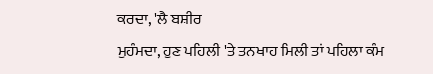ਕਰਦਾ, 'ਲੈ ਬਸ਼ੀਰ
ਮੁਹੰਮਦਾ, ਹੁਣ ਪਹਿਲੀ 'ਤੇ ਤਨਖਾਹ ਮਿਲੀ ਤਾਂ ਪਹਿਲਾ ਕੰਮ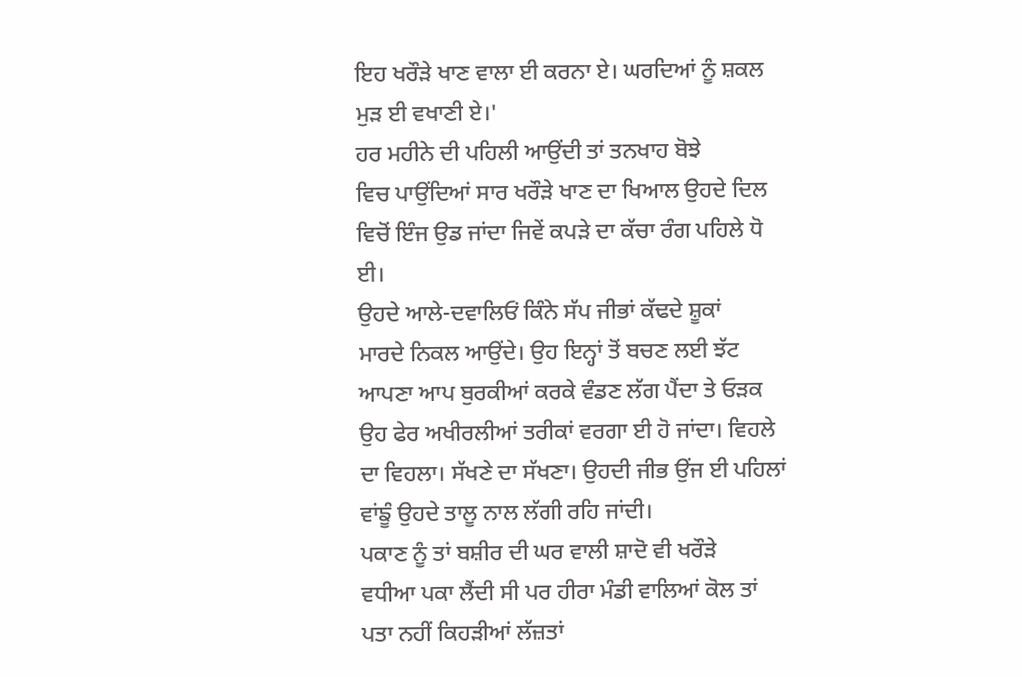ਇਹ ਖਰੌੜੇ ਖਾਣ ਵਾਲਾ ਈ ਕਰਨਾ ਏ। ਘਰਦਿਆਂ ਨੂੰ ਸ਼ਕਲ
ਮੁੜ ਈ ਵਖਾਣੀ ਏ।'
ਹਰ ਮਹੀਨੇ ਦੀ ਪਹਿਲੀ ਆਉਂਦੀ ਤਾਂ ਤਨਖਾਹ ਬੋਝੇ
ਵਿਚ ਪਾਉਂਦਿਆਂ ਸਾਰ ਖਰੌੜੇ ਖਾਣ ਦਾ ਖਿਆਲ ਉਹਦੇ ਦਿਲ
ਵਿਚੋਂ ਇੰਜ ਉਡ ਜਾਂਦਾ ਜਿਵੇਂ ਕਪੜੇ ਦਾ ਕੱਚਾ ਰੰਗ ਪਹਿਲੇ ਧੋ
ਈ।
ਉਹਦੇ ਆਲੇ-ਦਵਾਲਿਓਂ ਕਿੰਨੇ ਸੱਪ ਜੀਭਾਂ ਕੱਢਦੇ ਸ਼ੂਕਾਂ
ਮਾਰਦੇ ਨਿਕਲ ਆਉਂਦੇ। ਉਹ ਇਨ੍ਹਾਂ ਤੋਂ ਬਚਣ ਲਈ ਝੱਟ
ਆਪਣਾ ਆਪ ਬੁਰਕੀਆਂ ਕਰਕੇ ਵੰਡਣ ਲੱਗ ਪੈਂਦਾ ਤੇ ਓੜਕ
ਉਹ ਫੇਰ ਅਖੀਰਲੀਆਂ ਤਰੀਕਾਂ ਵਰਗਾ ਈ ਹੋ ਜਾਂਦਾ। ਵਿਹਲੇ
ਦਾ ਵਿਹਲਾ। ਸੱਖਣੇ ਦਾ ਸੱਖਣਾ। ਉਹਦੀ ਜੀਭ ਉਂਜ ਈ ਪਹਿਲਾਂ
ਵਾਂਙੂੰ ਉਹਦੇ ਤਾਲੂ ਨਾਲ ਲੱਗੀ ਰਹਿ ਜਾਂਦੀ।
ਪਕਾਣ ਨੂੰ ਤਾਂ ਬਸ਼ੀਰ ਦੀ ਘਰ ਵਾਲੀ ਸ਼ਾਦੋ ਵੀ ਖਰੌੜੇ
ਵਧੀਆ ਪਕਾ ਲੈਂਦੀ ਸੀ ਪਰ ਹੀਰਾ ਮੰਡੀ ਵਾਲਿਆਂ ਕੋਲ ਤਾਂ
ਪਤਾ ਨਹੀਂ ਕਿਹੜੀਆਂ ਲੱਜ਼ਤਾਂ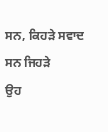ਸਨ, ਕਿਹੜੇ ਸਵਾਦ ਸਨ ਜਿਹੜੇ
ਉਹ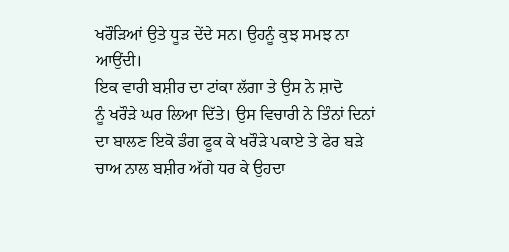ਖਰੌੜਿਆਂ ਉਤੇ ਧੂੜ ਦੇਂਦੇ ਸਨ। ਉਹਨੂੰ ਕੁਝ ਸਮਝ ਨਾ
ਆਉਂਦੀ।
ਇਕ ਵਾਰੀ ਬਸ਼ੀਰ ਦਾ ਟਾਂਕਾ ਲੱਗਾ ਤੇ ਉਸ ਨੇ ਸ਼ਾਦੋ
ਨੂੰ ਖਰੌੜੇ ਘਰ ਲਿਆ ਦਿੱਤੇ। ਉਸ ਵਿਚਾਰੀ ਨੇ ਤਿੰਨਾਂ ਦਿਨਾਂ
ਦਾ ਬਾਲਣ ਇਕੋ ਡੰਗ ਫੂਕ ਕੇ ਖਰੌੜੇ ਪਕਾਏ ਤੇ ਫੇਰ ਬੜੇ
ਚਾਅ ਨਾਲ ਬਸ਼ੀਰ ਅੱਗੇ ਧਰ ਕੇ ਉਹਦਾ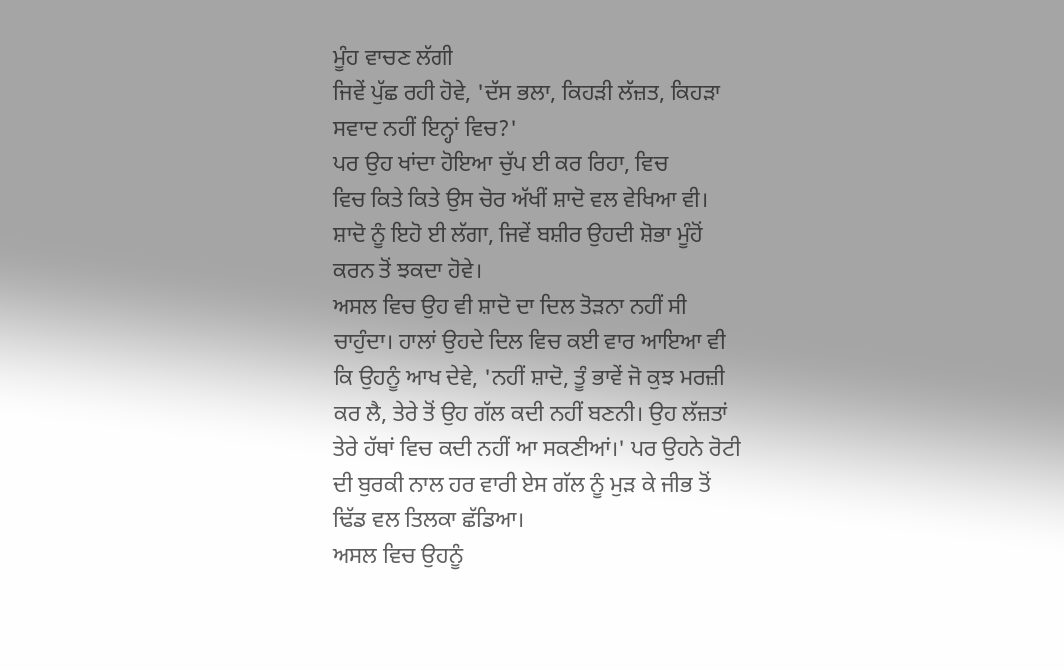ਮੂੰਹ ਵਾਚਣ ਲੱਗੀ
ਜਿਵੇਂ ਪੁੱਛ ਰਹੀ ਹੋਵੇ, 'ਦੱਸ ਭਲਾ, ਕਿਹੜੀ ਲੱਜ਼ਤ, ਕਿਹੜਾ
ਸਵਾਦ ਨਹੀਂ ਇਨ੍ਹਾਂ ਵਿਚ?'
ਪਰ ਉਹ ਖਾਂਦਾ ਹੋਇਆ ਚੁੱਪ ਈ ਕਰ ਰਿਹਾ, ਵਿਚ
ਵਿਚ ਕਿਤੇ ਕਿਤੇ ਉਸ ਚੋਰ ਅੱਖੀਂ ਸ਼ਾਦੋ ਵਲ ਵੇਖਿਆ ਵੀ।
ਸ਼ਾਦੋ ਨੂੰ ਇਹੋ ਈ ਲੱਗਾ, ਜਿਵੇਂ ਬਸ਼ੀਰ ਉਹਦੀ ਸ਼ੋਭਾ ਮੂੰਹੋਂ
ਕਰਨ ਤੋਂ ਝਕਦਾ ਹੋਵੇ।
ਅਸਲ ਵਿਚ ਉਹ ਵੀ ਸ਼ਾਦੋ ਦਾ ਦਿਲ ਤੋੜਨਾ ਨਹੀਂ ਸੀ
ਚਾਹੁੰਦਾ। ਹਾਲਾਂ ਉਹਦੇ ਦਿਲ ਵਿਚ ਕਈ ਵਾਰ ਆਇਆ ਵੀ
ਕਿ ਉਹਨੂੰ ਆਖ ਦੇਵੇ, 'ਨਹੀਂ ਸ਼ਾਦੋ, ਤੂੰ ਭਾਵੇਂ ਜੋ ਕੁਝ ਮਰਜ਼ੀ
ਕਰ ਲੈ, ਤੇਰੇ ਤੋਂ ਉਹ ਗੱਲ ਕਦੀ ਨਹੀਂ ਬਣਨੀ। ਉਹ ਲੱਜ਼ਤਾਂ
ਤੇਰੇ ਹੱਥਾਂ ਵਿਚ ਕਦੀ ਨਹੀਂ ਆ ਸਕਣੀਆਂ।' ਪਰ ਉਹਨੇ ਰੋਟੀ
ਦੀ ਬੁਰਕੀ ਨਾਲ ਹਰ ਵਾਰੀ ਏਸ ਗੱਲ ਨੂੰ ਮੁੜ ਕੇ ਜੀਭ ਤੋਂ
ਢਿੱਡ ਵਲ ਤਿਲਕਾ ਛੱਡਿਆ।
ਅਸਲ ਵਿਚ ਉਹਨੂੰ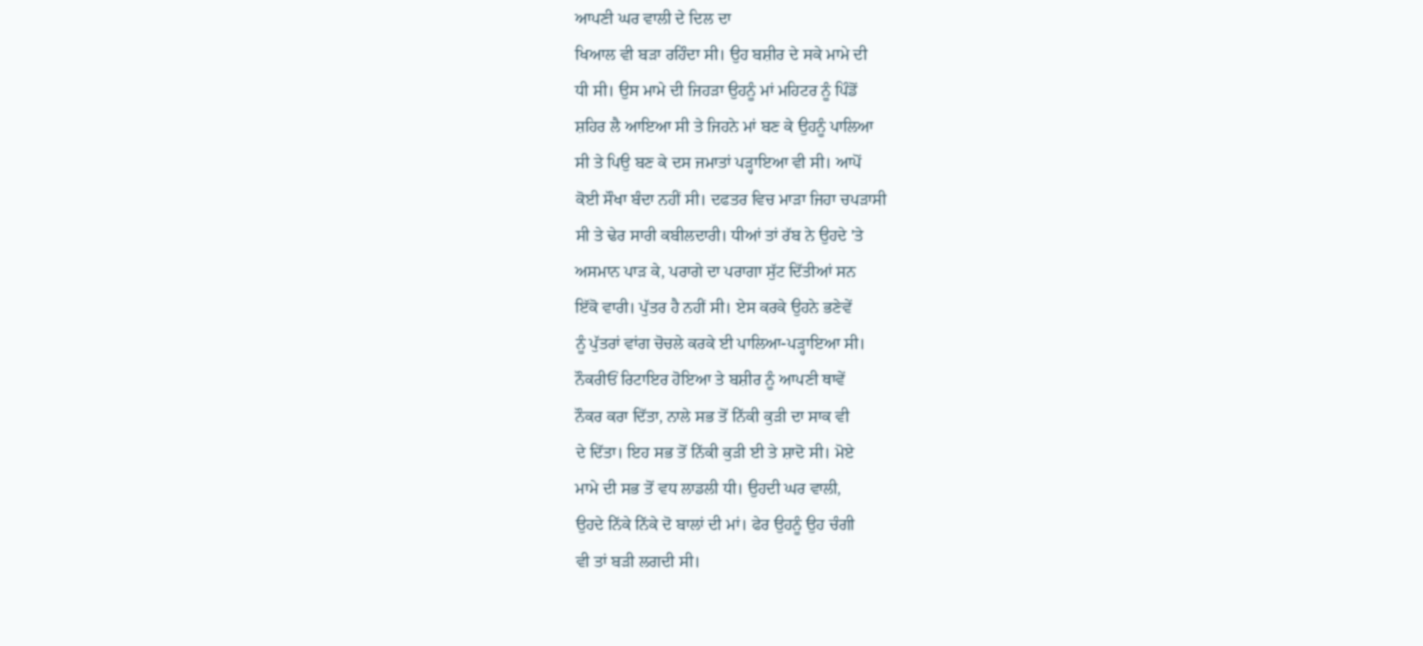ਆਪਣੀ ਘਰ ਵਾਲੀ ਦੇ ਦਿਲ ਦਾ
ਖਿਆਲ ਵੀ ਬੜਾ ਰਹਿੰਦਾ ਸੀ। ਉਹ ਬਸ਼ੀਰ ਦੇ ਸਕੇ ਮਾਮੇ ਦੀ
ਧੀ ਸੀ। ਉਸ ਮਾਮੇ ਦੀ ਜਿਹੜਾ ਉਹਨੂੰ ਮਾਂ ਮਹਿਟਰ ਨੂੰ ਪਿੰਡੋਂ
ਸ਼ਹਿਰ ਲੈ ਆਇਆ ਸੀ ਤੇ ਜਿਹਨੇ ਮਾਂ ਬਣ ਕੇ ਉਹਨੂੰ ਪਾਲਿਆ
ਸੀ ਤੇ ਪਿਉ ਬਣ ਕੇ ਦਸ ਜਮਾਤਾਂ ਪੜ੍ਹਾਇਆ ਵੀ ਸੀ। ਆਪੋਂ
ਕੋਈ ਸੌਖਾ ਬੰਦਾ ਨਹੀਂ ਸੀ। ਦਫਤਰ ਵਿਚ ਮਾੜਾ ਜਿਹਾ ਚਪੜਾਸੀ
ਸੀ ਤੇ ਢੇਰ ਸਾਰੀ ਕਬੀਲਦਾਰੀ। ਧੀਆਂ ਤਾਂ ਰੱਬ ਨੇ ਉਹਦੇ 'ਤੇ
ਅਸਮਾਨ ਪਾੜ ਕੇ, ਪਰਾਗੇ ਦਾ ਪਰਾਗਾ ਸੁੱਟ ਦਿੱਤੀਆਂ ਸਨ
ਇੱਕੋ ਵਾਰੀ। ਪੁੱਤਰ ਹੈ ਨਹੀਂ ਸੀ। ਏਸ ਕਰਕੇ ਉਹਨੇ ਭਣੇਵੇਂ
ਨੂੰ ਪੁੱਤਰਾਂ ਵਾਂਗ ਚੋਚਲੇ ਕਰਕੇ ਈ ਪਾਲਿਆ-ਪੜ੍ਹਾਇਆ ਸੀ।
ਨੌਕਰੀਓਂ ਰਿਟਾਇਰ ਹੋਇਆ ਤੇ ਬਸ਼ੀਰ ਨੂੰ ਆਪਣੀ ਥਾਵੇਂ
ਨੌਕਰ ਕਰਾ ਦਿੱਤਾ, ਨਾਲੇ ਸਭ ਤੋਂ ਨਿੱਕੀ ਕੁੜੀ ਦਾ ਸਾਕ ਵੀ
ਦੇ ਦਿੱਤਾ। ਇਹ ਸਭ ਤੋਂ ਨਿੱਕੀ ਕੁੜੀ ਈ ਤੇ ਸ਼ਾਦੋ ਸੀ। ਮੋਏ
ਮਾਮੇ ਦੀ ਸਭ ਤੋਂ ਵਧ ਲਾਡਲੀ ਧੀ। ਉਹਦੀ ਘਰ ਵਾਲੀ,
ਉਹਦੇ ਨਿੱਕੇ ਨਿੱਕੇ ਦੋ ਬਾਲਾਂ ਦੀ ਮਾਂ। ਫੇਰ ਉਹਨੂੰ ਉਹ ਚੰਗੀ
ਵੀ ਤਾਂ ਬੜੀ ਲਗਦੀ ਸੀ।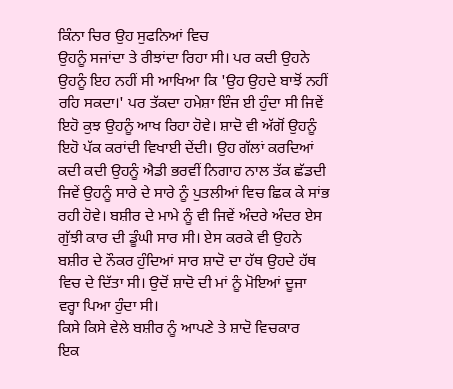ਕਿੰਨਾ ਚਿਰ ਉਹ ਸੁਫਨਿਆਂ ਵਿਚ
ਉਹਨੂੰ ਸਜਾਂਦਾ ਤੇ ਰੀਝਾਂਦਾ ਰਿਹਾ ਸੀ। ਪਰ ਕਦੀ ਉਹਨੇ
ਉਹਨੂੰ ਇਹ ਨਹੀਂ ਸੀ ਆਖਿਆ ਕਿ 'ਉਹ ਉਹਦੇ ਬਾਝੋਂ ਨਹੀਂ
ਰਹਿ ਸਕਦਾ।' ਪਰ ਤੱਕਦਾ ਹਮੇਸ਼ਾ ਇੰਜ ਈ ਹੁੰਦਾ ਸੀ ਜਿਵੇਂ
ਇਹੋ ਕੁਝ ਉਹਨੂੰ ਆਖ ਰਿਹਾ ਹੋਵੇ। ਸ਼ਾਦੋ ਵੀ ਅੱਗੋਂ ਉਹਨੂੰ
ਇਹੋ ਪੱਕ ਕਰਾਂਦੀ ਵਿਖਾਈ ਦੇਂਦੀ। ਉਹ ਗੱਲਾਂ ਕਰਦਿਆਂ
ਕਦੀ ਕਦੀ ਉਹਨੂੰ ਐਡੀ ਭਰਵੀਂ ਨਿਗਾਹ ਨਾਲ ਤੱਕ ਛੱਡਦੀ
ਜਿਵੇਂ ਉਹਨੂੰ ਸਾਰੇ ਦੇ ਸਾਰੇ ਨੂੰ ਪੁਤਲੀਆਂ ਵਿਚ ਛਿਕ ਕੇ ਸਾਂਭ
ਰਹੀ ਹੋਵੇ। ਬਸ਼ੀਰ ਦੇ ਮਾਮੇ ਨੂੰ ਵੀ ਜਿਵੇਂ ਅੰਦਰੇ ਅੰਦਰ ਏਸ
ਗੁੱਝੀ ਕਾਰ ਦੀ ਡੂੰਘੀ ਸਾਰ ਸੀ। ਏਸ ਕਰਕੇ ਵੀ ਉਹਨੇ
ਬਸ਼ੀਰ ਦੇ ਨੌਕਰ ਹੁੰਦਿਆਂ ਸਾਰ ਸ਼ਾਦੋ ਦਾ ਹੱਥ ਉਹਦੇ ਹੱਥ
ਵਿਚ ਦੇ ਦਿੱਤਾ ਸੀ। ਉਦੋਂ ਸ਼ਾਦੋ ਦੀ ਮਾਂ ਨੂੰ ਮੋਇਆਂ ਦੂਜਾ
ਵਰ੍ਹਾ ਪਿਆ ਹੁੰਦਾ ਸੀ।
ਕਿਸੇ ਕਿਸੇ ਵੇਲੇ ਬਸ਼ੀਰ ਨੂੰ ਆਪਣੇ ਤੇ ਸ਼ਾਦੋ ਵਿਚਕਾਰ
ਇਕ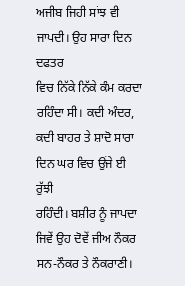ਅਜੀਬ ਜਿਹੀ ਸਾਂਝ ਵੀ ਜਾਪਦੀ। ਉਹ ਸਾਰਾ ਦਿਨ ਦਫਤਰ
ਵਿਚ ਨਿੱਕੇ ਨਿੱਕੇ ਕੰਮ ਕਰਦਾ ਰਹਿੰਦਾ ਸੀ। ਕਦੀ ਅੰਦਰ,
ਕਦੀ ਬਾਹਰ ਤੇ ਸ਼ਾਦੋ ਸਾਰਾ ਦਿਨ ਘਰ ਵਿਚ ਉਂਜੇ ਈ ਰੁੱਝੀ
ਰਹਿੰਦੀ। ਬਸ਼ੀਰ ਨੂੰ ਜਾਪਦਾ ਜਿਵੇਂ ਉਹ ਦੋਵੇਂ ਜੀਅ ਨੌਕਰ
ਸਨ-ਨੌਕਰ ਤੇ ਨੌਕਰਾਣੀ।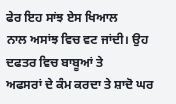ਫੇਰ ਇਹ ਸਾਂਝ ਏਸ ਖਿਆਲ
ਨਾਲ ਅਸਾਂਝ ਵਿਚ ਵਟ ਜਾਂਦੀ। ਉਹ ਦਫਤਰ ਵਿਚ ਬਾਬੂਆਂ ਤੇ
ਅਫਸਰਾਂ ਦੇ ਕੰਮ ਕਰਦਾ ਤੇ ਸ਼ਾਦੋ ਘਰ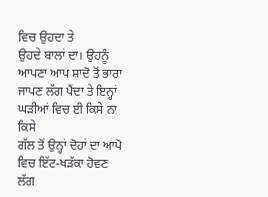ਵਿਚ ਉਹਦਾ ਤੇ
ਉਹਦੇ ਬਾਲਾਂ ਦਾ। ਉਹਨੂੰ ਆਪਣਾ ਆਪ ਸ਼ਾਦੋ ਤੋਂ ਭਾਰਾ
ਜਾਪਣ ਲੱਗ ਪੈਂਦਾ ਤੇ ਇਨ੍ਹਾਂ ਘੜੀਆਂ ਵਿਚ ਈ ਕਿਸੇ ਨਾ ਕਿਸੇ
ਗੱਲ ਤੋਂ ਉਨ੍ਹਾਂ ਦੋਹਾਂ ਦਾ ਆਪੋ ਵਿਚ ਇੱਟ-ਖੜੱਕਾ ਹੋਵਣ ਲੱਗ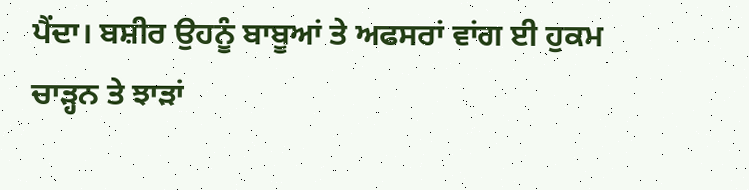ਪੈਂਦਾ। ਬਸ਼ੀਰ ਉਹਨੂੰ ਬਾਬੂਆਂ ਤੇ ਅਫਸਰਾਂ ਵਾਂਗ ਈ ਹੁਕਮ
ਚਾੜ੍ਹਨ ਤੇ ਝਾੜਾਂ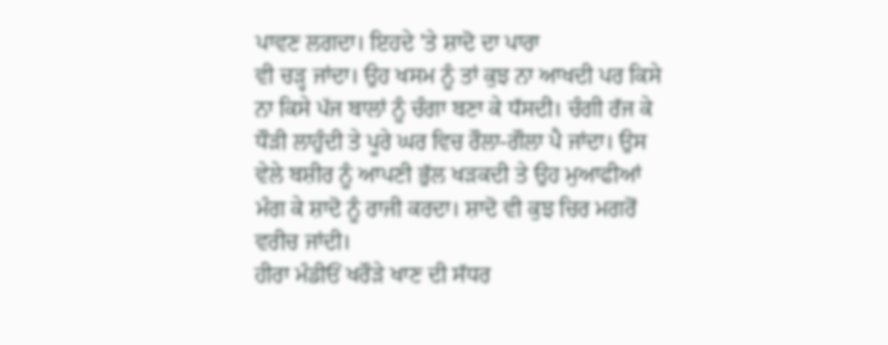ਪਾਵਣ ਲਗਦਾ। ਇਹਦੇ 'ਤੇ ਸ਼ਾਦੋ ਦਾ ਪਾਰਾ
ਵੀ ਚੜ੍ਹ ਜਾਂਦਾ। ਉਹ ਖਸਮ ਨੂੰ ਤਾਂ ਕੁਝ ਨਾ ਆਖਦੀ ਪਰ ਕਿਸੇ
ਨਾ ਕਿਸੇ ਪੱਜ ਬਾਲਾਂ ਨੂੰ ਚੰਗਾ ਬਣਾ ਕੇ ਧੱਸਦੀ। ਚੰਗੀ ਰੱਜ ਕੇ
ਧੌੜੀ ਲਾਹੁੰਦੀ ਤੇ ਪੂਰੇ ਘਰ ਵਿਚ ਰੌਲਾ-ਗੌਲਾ ਪੈ ਜਾਂਦਾ। ਉਸ
ਵੇਲੇ ਬਸ਼ੀਰ ਨੂੰ ਆਪਣੀ ਭੁੱਲ ਖੜਕਦੀ ਤੇ ਉਹ ਮੁਆਫੀਆਂ
ਮੰਗ ਕੇ ਸ਼ਾਦੋ ਨੂੰ ਰਾਜੀ ਕਰਦਾ। ਸ਼ਾਦੋ ਵੀ ਕੁਝ ਚਿਰ ਮਗਰੋਂ
ਵਰੀਚ ਜਾਂਦੀ।
ਹੀਰਾ ਮੰਡੀਓਂ ਖਰੌੜੇ ਖਾਣ ਦੀ ਸੱਧਰ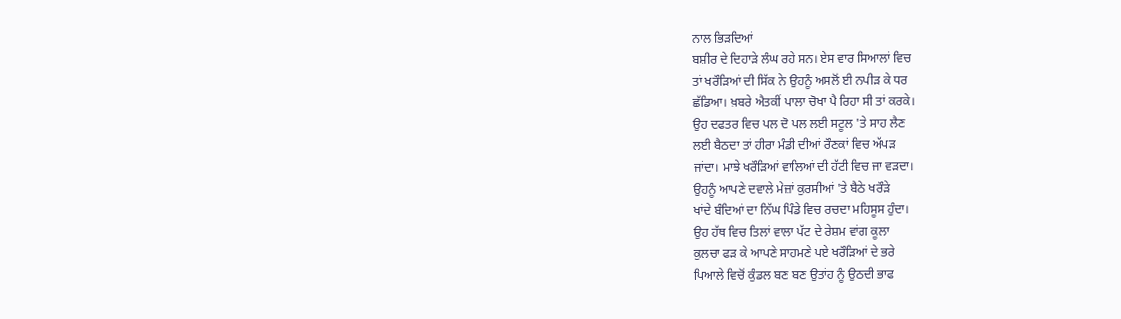ਨਾਲ ਭਿੜਦਿਆਂ
ਬਸ਼ੀਰ ਦੇ ਦਿਹਾੜੇ ਲੰਘ ਰਹੇ ਸਨ। ਏਸ ਵਾਰ ਸਿਆਲਾਂ ਵਿਚ
ਤਾਂ ਖਰੌੜਿਆਂ ਦੀ ਸਿੱਕ ਨੇ ਉਹਨੂੰ ਅਸਲੋਂ ਈ ਨਪੀੜ ਕੇ ਧਰ
ਛੱਡਿਆ। ਖ਼ਬਰੇ ਐਤਕੀਂ ਪਾਲਾ ਚੋਖਾ ਪੈ ਰਿਹਾ ਸੀ ਤਾਂ ਕਰਕੇ।
ਉਹ ਦਫਤਰ ਵਿਚ ਪਲ ਦੋ ਪਲ ਲਈ ਸਟੂਲ 'ਤੇ ਸਾਹ ਲੈਣ
ਲਈ ਬੈਠਦਾ ਤਾਂ ਹੀਰਾ ਮੰਡੀ ਦੀਆਂ ਰੌਣਕਾਂ ਵਿਚ ਅੱਪੜ
ਜਾਂਦਾ। ਮਾਝੇ ਖਰੌੜਿਆਂ ਵਾਲਿਆਂ ਦੀ ਹੱਟੀ ਵਿਚ ਜਾ ਵੜਦਾ।
ਉਹਨੂੰ ਆਪਣੇ ਦਵਾਲੇ ਮੇਜ਼ਾਂ ਕੁਰਸੀਆਂ 'ਤੇ ਬੈਠੇ ਖਰੌੜੇ
ਖਾਂਦੇ ਬੰਦਿਆਂ ਦਾ ਨਿੱਘ ਪਿੰਡੇ ਵਿਚ ਰਚਦਾ ਮਹਿਸੂਸ ਹੁੰਦਾ।
ਉਹ ਹੱਥ ਵਿਚ ਤਿਲਾਂ ਵਾਲਾ ਪੱਟ ਦੇ ਰੇਸ਼ਮ ਵਾਂਗ ਕੂਲਾ
ਕੁਲਚਾ ਫੜ ਕੇ ਆਪਣੇ ਸਾਹਮਣੇ ਪਏ ਖਰੌੜਿਆਂ ਦੇ ਭਰੇ
ਪਿਆਲੇ ਵਿਚੋਂ ਕੁੰਡਲ ਬਣ ਬਣ ਉਤਾਂਹ ਨੂੰ ਉਠਦੀ ਭਾਫ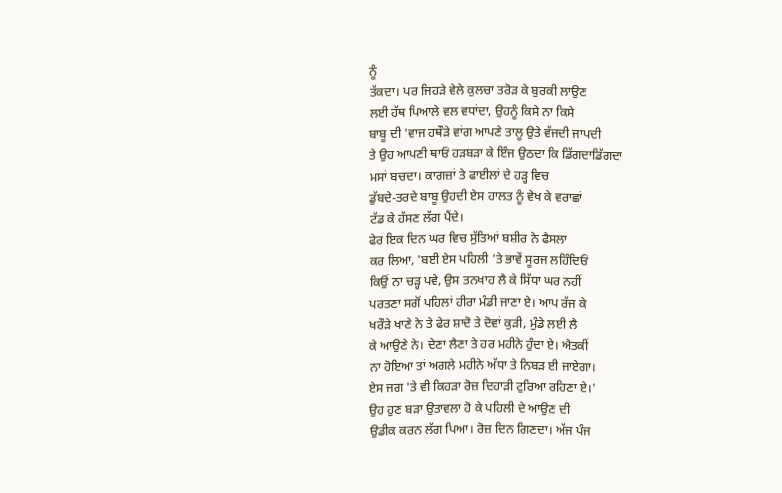ਨੂੰ
ਤੱਕਦਾ। ਪਰ ਜਿਹੜੇ ਵੇਲੇ ਕੁਲਚਾ ਤਰੋੜ ਕੇ ਬੁਰਕੀ ਲਾਉਣ
ਲਈ ਹੱਥ ਪਿਆਲੇ ਵਲ ਵਧਾਂਦਾ, ਉਹਨੂੰ ਕਿਸੇ ਨਾ ਕਿਸੇ
ਬਾਬੂ ਦੀ 'ਵਾਜ ਹਥੌੜੇ ਵਾਂਗ ਆਪਣੇ ਤਾਲੂ ਉਤੇ ਵੱਜਦੀ ਜਾਪਦੀ
ਤੇ ਉਹ ਆਪਣੀ ਥਾਓਂ ਹੜਬੜਾ ਕੇ ਇੰਜ ਉਠਦਾ ਕਿ ਡਿੱਗਦਾਡਿੱਗਦਾ
ਮਸਾਂ ਬਚਦਾ। ਕਾਗਜ਼ਾਂ ਤੇ ਫਾਈਲਾਂ ਦੇ ਹੜ੍ਹ ਵਿਚ
ਡੁੱਬਦੇ-ਤਰਦੇ ਬਾਬੂ ਉਹਦੀ ਏਸ ਹਾਲਤ ਨੂੰ ਵੇਖ ਕੇ ਵਰਾਛਾਂ
ਟੱਡ ਕੇ ਹੱਸਣ ਲੱਗ ਪੈਂਦੇ।
ਫੇਰ ਇਕ ਦਿਨ ਘਰ ਵਿਚ ਸੁੱਤਿਆਂ ਬਸ਼ੀਰ ਨੇ ਫੈਸਲਾ
ਕਰ ਲਿਆ, 'ਬਈ ਏਸ ਪਹਿਲੀ 'ਤੇ ਭਾਵੇਂ ਸੂਰਜ ਲਹਿੰਦਿਓਂ
ਕਿਉਂ ਨਾ ਚੜ੍ਹ ਪਵੇ, ਉਸ ਤਨਖਾਹ ਲੈ ਕੇ ਸਿੱਧਾ ਘਰ ਨਹੀਂ
ਪਰਤਣਾ ਸਗੋਂ ਪਹਿਲਾਂ ਹੀਰਾ ਮੰਡੀ ਜਾਣਾ ਏ। ਆਪ ਰੱਜ ਕੇ
ਖਰੌੜੇ ਖਾਣੇ ਨੇ ਤੇ ਫੇਰ ਸ਼ਾਦੋ ਤੇ ਦੋਵਾਂ ਕੁੜੀ, ਮੁੰਡੇ ਲਈ ਲੈ
ਕੇ ਆਉਣੇ ਨੇ। ਦੇਣਾ ਲੈਣਾ ਤੇ ਹਰ ਮਹੀਨੇ ਹੁੰਦਾ ਏ। ਐਤਕੀਂ
ਨਾ ਹੋਇਆ ਤਾਂ ਅਗਲੇ ਮਹੀਨੇ ਅੱਧਾ ਤੇ ਨਿਬੜ ਈ ਜਾਏਗਾ।
ਏਸ ਜਗ 'ਤੇ ਵੀ ਕਿਹੜਾ ਰੋਜ਼ ਦਿਹਾੜੀ ਟੁਰਿਆ ਰਹਿਣਾ ਏ।'
ਉਹ ਹੁਣ ਬੜਾ ਉਤਾਵਲਾ ਹੋ ਕੇ ਪਹਿਲੀ ਦੇ ਆਉਣ ਦੀ
ਉਡੀਕ ਕਰਨ ਲੱਗ ਪਿਆ। ਰੋਜ਼ ਦਿਨ ਗਿਣਦਾ। ਅੱਜ ਪੰਜ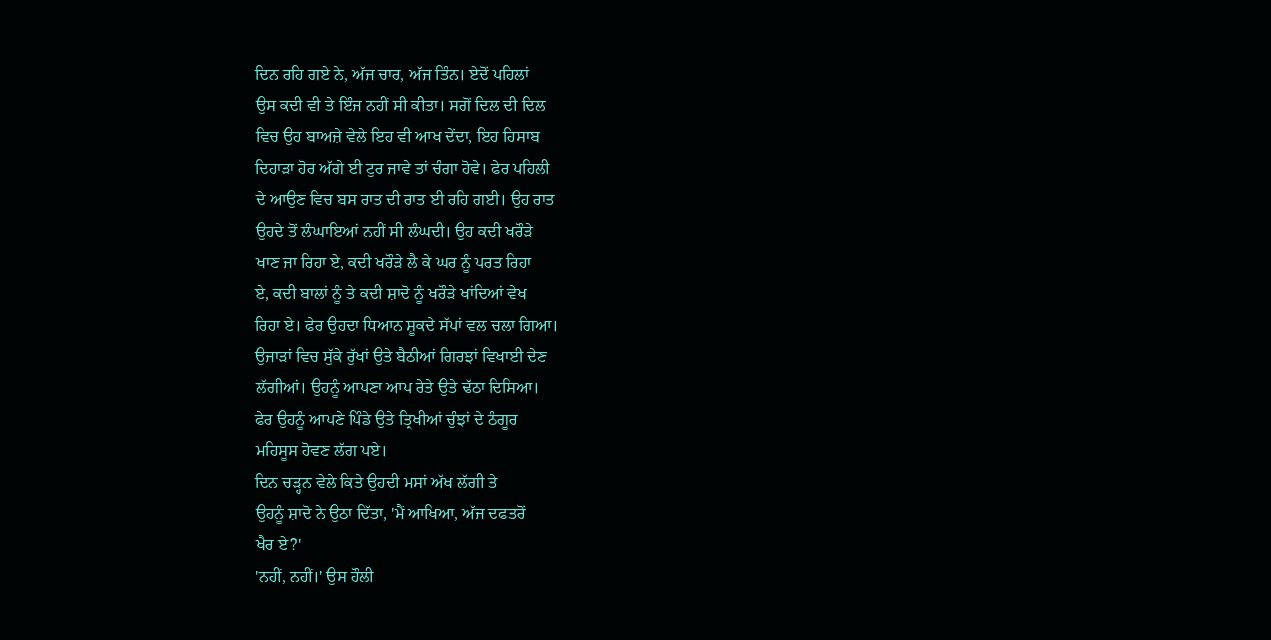ਦਿਨ ਰਹਿ ਗਏ ਨੇ, ਅੱਜ ਚਾਰ, ਅੱਜ ਤਿੰਨ। ਏਦੋਂ ਪਹਿਲਾਂ
ਉਸ ਕਦੀ ਵੀ ਤੇ ਇੰਜ ਨਹੀਂ ਸੀ ਕੀਤਾ। ਸਗੋਂ ਦਿਲ ਦੀ ਦਿਲ
ਵਿਚ ਉਹ ਬਾਅਜ਼ੇ ਵੇਲੇ ਇਹ ਵੀ ਆਖ ਦੇਂਦਾ, ਇਹ ਹਿਸਾਬ
ਦਿਹਾੜਾ ਹੋਰ ਅੱਗੇ ਈ ਟੁਰ ਜਾਵੇ ਤਾਂ ਚੰਗਾ ਹੋਵੇ। ਫੇਰ ਪਹਿਲੀ
ਦੇ ਆਉਣ ਵਿਚ ਬਸ ਰਾਤ ਦੀ ਰਾਤ ਈ ਰਹਿ ਗਈ। ਉਹ ਰਾਤ
ਉਹਦੇ ਤੋਂ ਲੰਘਾਇਆਂ ਨਹੀਂ ਸੀ ਲੰਘਦੀ। ਉਹ ਕਦੀ ਖਰੌੜੇ
ਖਾਣ ਜਾ ਰਿਹਾ ਏ, ਕਦੀ ਖਰੌੜੇ ਲੈ ਕੇ ਘਰ ਨੂੰ ਪਰਤ ਰਿਹਾ
ਏ, ਕਦੀ ਬਾਲਾਂ ਨੂੰ ਤੇ ਕਦੀ ਸ਼ਾਦੋ ਨੂੰ ਖਰੌੜੇ ਖਾਂਦਿਆਂ ਵੇਖ
ਰਿਹਾ ਏ। ਫੇਰ ਉਹਦਾ ਧਿਆਨ ਸ਼ੂਕਦੇ ਸੱਪਾਂ ਵਲ ਚਲਾ ਗਿਆ।
ਉਜਾੜਾਂ ਵਿਚ ਸੁੱਕੇ ਰੁੱਖਾਂ ਉਤੇ ਬੈਠੀਆਂ ਗਿਰਝਾਂ ਵਿਖਾਈ ਦੇਣ
ਲੱਗੀਆਂ। ਉਹਨੂੰ ਆਪਣਾ ਆਪ ਰੇਤੇ ਉਤੇ ਢੱਠਾ ਦਿਸਿਆ।
ਫੇਰ ਉਹਨੂੰ ਆਪਣੇ ਪਿੰਡੇ ਉਤੇ ਤ੍ਰਿਖੀਆਂ ਚੁੰਝਾਂ ਦੇ ਠੰਗੂਰ
ਮਹਿਸੂਸ ਹੋਵਣ ਲੱਗ ਪਏ।
ਦਿਨ ਚੜ੍ਹਨ ਵੇਲੇ ਕਿਤੇ ਉਹਦੀ ਮਸਾਂ ਅੱਖ ਲੱਗੀ ਤੇ
ਉਹਨੂੰ ਸ਼ਾਦੋ ਨੇ ਉਠਾ ਦਿੱਤਾ, 'ਮੈਂ ਆਖਿਆ, ਅੱਜ ਦਫਤਰੋਂ
ਖੈਰ ਏ?'
'ਨਹੀਂ, ਨਹੀਂ।' ਉਸ ਹੌਲੀ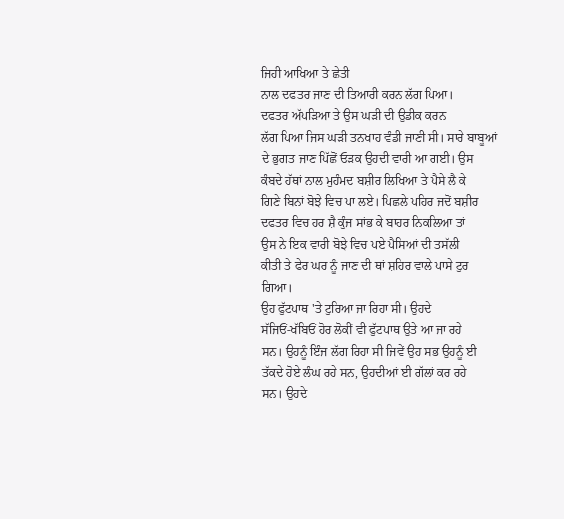ਜਿਹੀ ਆਖਿਆ ਤੇ ਛੇਤੀ
ਨਾਲ ਦਫਤਰ ਜਾਣ ਦੀ ਤਿਆਰੀ ਕਰਨ ਲੱਗ ਪਿਆ।
ਦਫਤਰ ਅੱਪੜਿਆ ਤੇ ਉਸ ਘੜੀ ਦੀ ਉਡੀਕ ਕਰਨ
ਲੱਗ ਪਿਆ ਜਿਸ ਘੜੀ ਤਨਖਾਹ ਵੰਡੀ ਜਾਣੀ ਸੀ। ਸਾਰੇ ਬਾਬੂਆਂ
ਦੇ ਭੁਗਤ ਜਾਣ ਪਿੱਛੋਂ ਓੜਕ ਉਹਦੀ ਵਾਰੀ ਆ ਗਈ। ਉਸ
ਕੰਬਦੇ ਹੱਥਾਂ ਨਾਲ ਮੁਹੰਮਦ ਬਸ਼ੀਰ ਲਿਖਿਆ ਤੇ ਪੈਸੇ ਲੈ ਕੇ
ਗਿਣੇ ਬਿਨਾਂ ਬੋਝੇ ਵਿਚ ਪਾ ਲਏ। ਪਿਛਲੇ ਪਹਿਰ ਜਦੋਂ ਬਸ਼ੀਰ
ਦਫਤਰ ਵਿਚ ਹਰ ਸ਼ੈ ਕੁੰਜ ਸਾਂਭ ਕੇ ਬਾਹਰ ਨਿਕਲਿਆ ਤਾਂ
ਉਸ ਨੇ ਇਕ ਵਾਰੀ ਬੋਝੇ ਵਿਚ ਪਏ ਪੈਸਿਆਂ ਦੀ ਤਸੱਲੀ
ਕੀਤੀ ਤੇ ਫੇਰ ਘਰ ਨੂੰ ਜਾਣ ਦੀ ਥਾਂ ਸ਼ਹਿਰ ਵਾਲੇ ਪਾਸੇ ਟੁਰ
ਗਿਆ।
ਉਹ ਫੁੱਟਪਾਥ 'ਤੇ ਟੁਰਿਆ ਜਾ ਰਿਹਾ ਸੀ। ਉਹਦੇ
ਸੱਜਿਓਂ-ਖੱਬਿਓਂ ਹੋਰ ਲੋਕੀਂ ਵੀ ਫੁੱਟਪਾਥ ਉਤੇ ਆ ਜਾ ਰਹੇ
ਸਨ। ਉਹਨੂੰ ਇੰਜ ਲੱਗ ਰਿਹਾ ਸੀ ਜਿਵੇਂ ਉਹ ਸਭ ਉਹਨੂੰ ਈ
ਤੱਕਦੇ ਹੋਏ ਲੰਘ ਰਹੇ ਸਨ, ਉਹਦੀਆਂ ਈ ਗੱਲਾਂ ਕਰ ਰਹੇ
ਸਨ। ਉਹਦੇ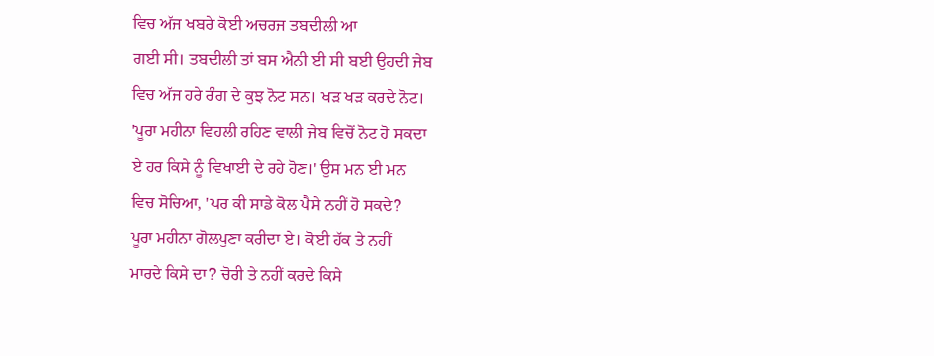ਵਿਚ ਅੱਜ ਖਬਰੇ ਕੋਈ ਅਚਰਜ ਤਬਦੀਲੀ ਆ
ਗਈ ਸੀ। ਤਬਦੀਲੀ ਤਾਂ ਬਸ ਐਨੀ ਈ ਸੀ ਬਈ ਉਹਦੀ ਜੇਬ
ਵਿਚ ਅੱਜ ਹਰੇ ਰੰਗ ਦੇ ਕੁਝ ਨੋਟ ਸਨ। ਖੜ ਖੜ ਕਰਦੇ ਨੋਟ।
'ਪੂਰਾ ਮਹੀਨਾ ਵਿਹਲੀ ਰਹਿਣ ਵਾਲੀ ਜੇਬ ਵਿਚੋਂ ਨੋਟ ਹੋ ਸਕਦਾ
ਏ ਹਰ ਕਿਸੇ ਨੂੰ ਵਿਖਾਈ ਦੇ ਰਹੇ ਹੋਣ।' ਉਸ ਮਨ ਈ ਮਨ
ਵਿਚ ਸੋਚਿਆ, 'ਪਰ ਕੀ ਸਾਡੇ ਕੋਲ ਪੈਸੇ ਨਹੀਂ ਹੋ ਸਕਦੇ?
ਪੂਰਾ ਮਹੀਨਾ ਗੋਲਪੁਣਾ ਕਰੀਦਾ ਏ। ਕੋਈ ਹੱਕ ਤੇ ਨਹੀਂ
ਮਾਰਦੇ ਕਿਸੇ ਦਾ? ਚੋਰੀ ਤੇ ਨਹੀਂ ਕਰਦੇ ਕਿਸੇ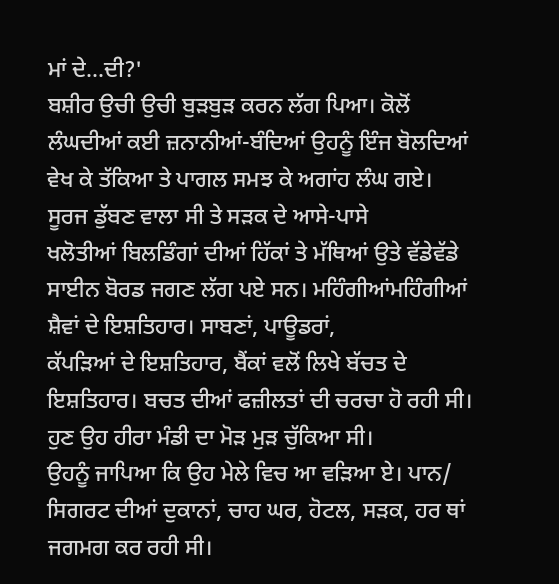ਮਾਂ ਦੇ...ਦੀ?'
ਬਸ਼ੀਰ ਉਚੀ ਉਚੀ ਬੁੜਬੁੜ ਕਰਨ ਲੱਗ ਪਿਆ। ਕੋਲੋਂ
ਲੰਘਦੀਆਂ ਕਈ ਜ਼ਨਾਨੀਆਂ-ਬੰਦਿਆਂ ਉਹਨੂੰ ਇੰਜ ਬੋਲਦਿਆਂ
ਵੇਖ ਕੇ ਤੱਕਿਆ ਤੇ ਪਾਗਲ ਸਮਝ ਕੇ ਅਗਾਂਹ ਲੰਘ ਗਏ।
ਸੂਰਜ ਡੁੱਬਣ ਵਾਲਾ ਸੀ ਤੇ ਸੜਕ ਦੇ ਆਸੇ-ਪਾਸੇ
ਖਲੋਤੀਆਂ ਬਿਲਡਿੰਗਾਂ ਦੀਆਂ ਹਿੱਕਾਂ ਤੇ ਮੱਥਿਆਂ ਉਤੇ ਵੱਡੇਵੱਡੇ
ਸਾਈਨ ਬੋਰਡ ਜਗਣ ਲੱਗ ਪਏ ਸਨ। ਮਹਿੰਗੀਆਂਮਹਿੰਗੀਆਂ
ਸ਼ੈਵਾਂ ਦੇ ਇਸ਼ਤਿਹਾਰ। ਸਾਬਣਾਂ, ਪਾਊਡਰਾਂ,
ਕੱਪੜਿਆਂ ਦੇ ਇਸ਼ਤਿਹਾਰ, ਬੈਂਕਾਂ ਵਲੋਂ ਲਿਖੇ ਬੱਚਤ ਦੇ
ਇਸ਼ਤਿਹਾਰ। ਬਚਤ ਦੀਆਂ ਫਜ਼ੀਲਤਾਂ ਦੀ ਚਰਚਾ ਹੋ ਰਹੀ ਸੀ।
ਹੁਣ ਉਹ ਹੀਰਾ ਮੰਡੀ ਦਾ ਮੋੜ ਮੁੜ ਚੁੱਕਿਆ ਸੀ।
ਉਹਨੂੰ ਜਾਪਿਆ ਕਿ ਉਹ ਮੇਲੇ ਵਿਚ ਆ ਵੜਿਆ ਏ। ਪਾਨ/
ਸਿਗਰਟ ਦੀਆਂ ਦੁਕਾਨਾਂ, ਚਾਹ ਘਰ, ਹੋਟਲ, ਸੜਕ, ਹਰ ਥਾਂ
ਜਗਮਗ ਕਰ ਰਹੀ ਸੀ।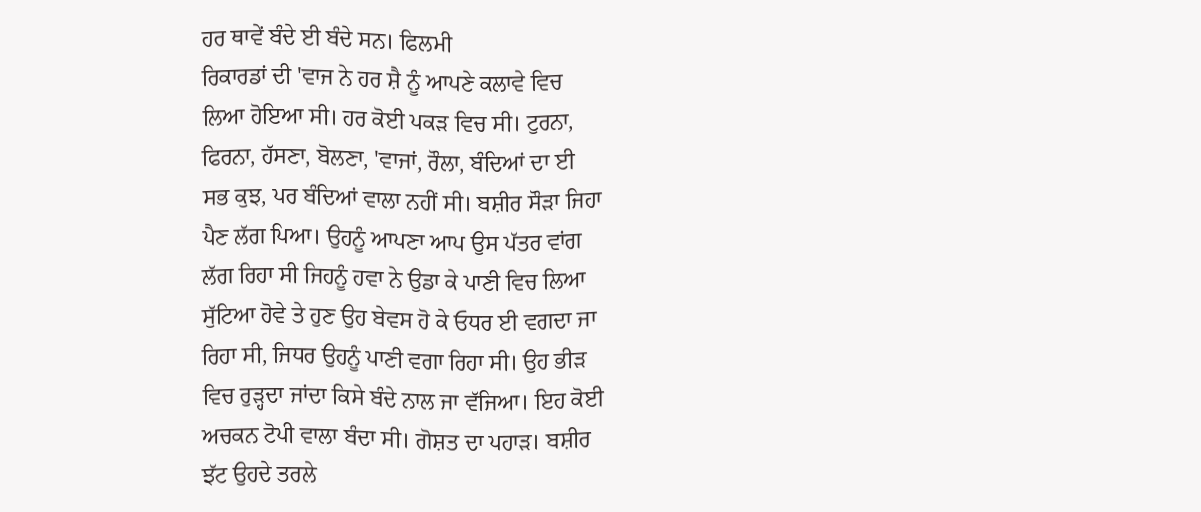ਹਰ ਥਾਵੇਂ ਬੰਦੇ ਈ ਬੰਦੇ ਸਨ। ਫਿਲਮੀ
ਰਿਕਾਰਡਾਂ ਦੀ 'ਵਾਜ ਨੇ ਹਰ ਸ਼ੈ ਨੂੰ ਆਪਣੇ ਕਲਾਵੇ ਵਿਚ
ਲਿਆ ਹੋਇਆ ਸੀ। ਹਰ ਕੋਈ ਪਕੜ ਵਿਚ ਸੀ। ਟੁਰਨਾ,
ਫਿਰਨਾ, ਹੱਸਣਾ, ਬੋਲਣਾ, 'ਵਾਜਾਂ, ਰੌਲਾ, ਬੰਦਿਆਂ ਦਾ ਈ
ਸਭ ਕੁਝ, ਪਰ ਬੰਦਿਆਂ ਵਾਲਾ ਨਹੀਂ ਸੀ। ਬਸ਼ੀਰ ਸੌੜਾ ਜਿਹਾ
ਪੈਣ ਲੱਗ ਪਿਆ। ਉਹਨੂੰ ਆਪਣਾ ਆਪ ਉਸ ਪੱਤਰ ਵਾਂਗ
ਲੱਗ ਰਿਹਾ ਸੀ ਜਿਹਨੂੰ ਹਵਾ ਨੇ ਉਡਾ ਕੇ ਪਾਣੀ ਵਿਚ ਲਿਆ
ਸੁੱਟਿਆ ਹੋਵੇ ਤੇ ਹੁਣ ਉਹ ਬੇਵਸ ਹੋ ਕੇ ਓਧਰ ਈ ਵਗਦਾ ਜਾ
ਰਿਹਾ ਸੀ, ਜਿਧਰ ਉਹਨੂੰ ਪਾਣੀ ਵਗਾ ਰਿਹਾ ਸੀ। ਉਹ ਭੀੜ
ਵਿਚ ਰੁੜ੍ਹਦਾ ਜਾਂਦਾ ਕਿਸੇ ਬੰਦੇ ਨਾਲ ਜਾ ਵੱਜਿਆ। ਇਹ ਕੋਈ
ਅਚਕਨ ਟੋਪੀ ਵਾਲਾ ਬੰਦਾ ਸੀ। ਗੋਸ਼ਤ ਦਾ ਪਹਾੜ। ਬਸ਼ੀਰ
ਝੱਟ ਉਹਦੇ ਤਰਲੇ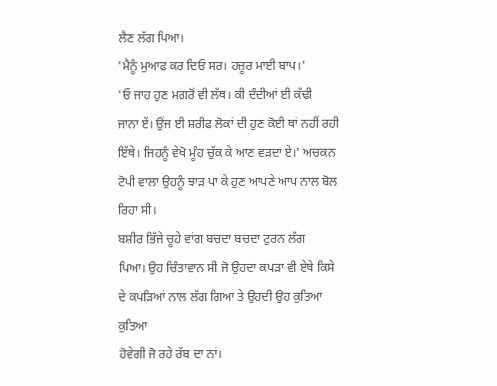ਲੈਣ ਲੱਗ ਪਿਆ।
'ਮੈਨੂੰ ਮੁਆਫ ਕਰ ਦਿਓ ਸਰ। ਹਜ਼ੂਰ ਮਾਈ ਬਾਪ।'
'ਓ ਜਾਹ ਹੁਣ ਮਗਰੋਂ ਵੀ ਲੱਥ। ਕੀ ਦੰਦੀਆਂ ਈ ਕੱਢੀ
ਜਾਨਾ ਏਂ। ਉਂਜ ਈ ਸ਼ਰੀਫ ਲੋਕਾਂ ਦੀ ਹੁਣ ਕੋਈ ਥਾਂ ਨਹੀਂ ਰਹੀ
ਇੱਥੇ। ਜਿਹਨੂੰ ਵੇਖੋ ਮੂੰਹ ਚੁੱਕ ਕੇ ਆਣ ਵੜਦਾ ਏ।' ਅਚਕਨ
ਟੋਪੀ ਵਾਲਾ ਉਹਨੂੰ ਝਾੜ ਪਾ ਕੇ ਹੁਣ ਆਪਣੇ ਆਪ ਨਾਲ ਬੋਲ
ਰਿਹਾ ਸੀ।
ਬਸ਼ੀਰ ਭਿੱਜੇ ਚੂਹੇ ਵਾਂਗ ਬਚਦਾ ਬਚਦਾ ਟੁਰਨ ਲੱਗ
ਪਿਆ। ਉਹ ਚਿੰਤਾਵਾਨ ਸੀ ਜੋ ਉਹਦਾ ਕਪੜਾ ਵੀ ਏਥੇ ਕਿਸੇ
ਦੇ ਕਪੜਿਆਂ ਨਾਲ ਲੱਗ ਗਿਆ ਤੇ ਉਹਦੀ ਉਹ ਕੁਤਿਆ ਕੁਤਿਆ
ਹੋਵੇਗੀ ਜੋ ਰਹੇ ਰੱਬ ਦਾ ਨਾਂ।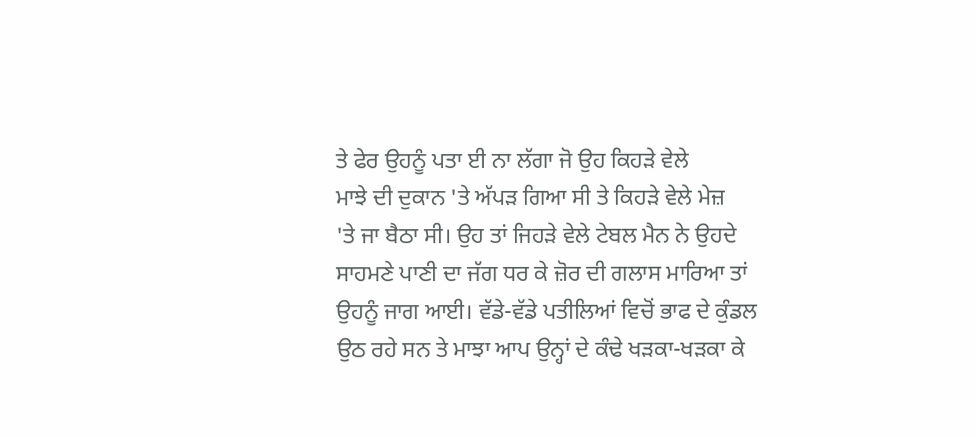ਤੇ ਫੇਰ ਉਹਨੂੰ ਪਤਾ ਈ ਨਾ ਲੱਗਾ ਜੋ ਉਹ ਕਿਹੜੇ ਵੇਲੇ
ਮਾਝੇ ਦੀ ਦੁਕਾਨ 'ਤੇ ਅੱਪੜ ਗਿਆ ਸੀ ਤੇ ਕਿਹੜੇ ਵੇਲੇ ਮੇਜ਼
'ਤੇ ਜਾ ਬੈਠਾ ਸੀ। ਉਹ ਤਾਂ ਜਿਹੜੇ ਵੇਲੇ ਟੇਬਲ ਮੈਨ ਨੇ ਉਹਦੇ
ਸਾਹਮਣੇ ਪਾਣੀ ਦਾ ਜੱਗ ਧਰ ਕੇ ਜ਼ੋਰ ਦੀ ਗਲਾਸ ਮਾਰਿਆ ਤਾਂ
ਉਹਨੂੰ ਜਾਗ ਆਈ। ਵੱਡੇ-ਵੱਡੇ ਪਤੀਲਿਆਂ ਵਿਚੋਂ ਭਾਫ ਦੇ ਕੁੰਡਲ
ਉਠ ਰਹੇ ਸਨ ਤੇ ਮਾਝਾ ਆਪ ਉਨ੍ਹਾਂ ਦੇ ਕੰਢੇ ਖੜਕਾ-ਖੜਕਾ ਕੇ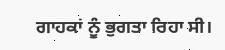ਗਾਹਕਾਂ ਨੂੰ ਭੁਗਤਾ ਰਿਹਾ ਸੀ।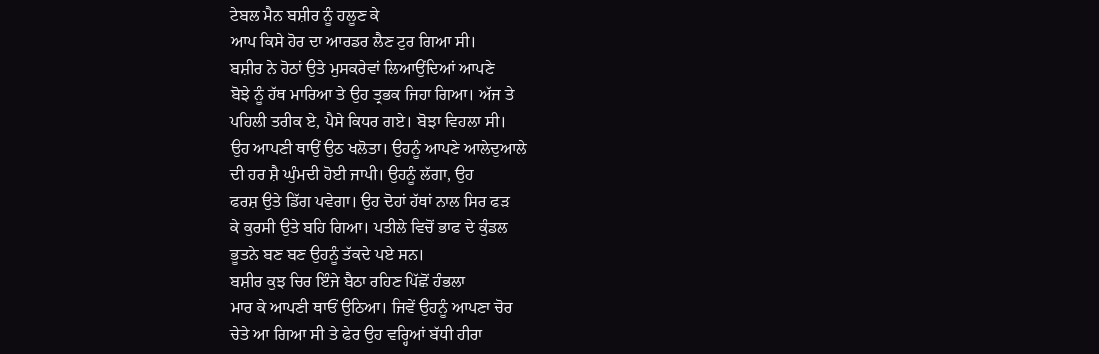ਟੇਬਲ ਮੈਨ ਬਸ਼ੀਰ ਨੂੰ ਹਲੂਣ ਕੇ
ਆਪ ਕਿਸੇ ਹੋਰ ਦਾ ਆਰਡਰ ਲੈਣ ਟੁਰ ਗਿਆ ਸੀ।
ਬਸ਼ੀਰ ਨੇ ਹੋਠਾਂ ਉਤੇ ਮੁਸਕਰੇਵਾਂ ਲਿਆਉਂਦਿਆਂ ਆਪਣੇ
ਬੋਝੇ ਨੂੰ ਹੱਥ ਮਾਰਿਆ ਤੇ ਉਹ ਤ੍ਰਭਕ ਜਿਹਾ ਗਿਆ। ਅੱਜ ਤੇ
ਪਹਿਲੀ ਤਰੀਕ ਏ, ਪੈਸੇ ਕਿਧਰ ਗਏ। ਬੋਝਾ ਵਿਹਲਾ ਸੀ।
ਉਹ ਆਪਣੀ ਥਾਉਂ ਉਠ ਖਲੋਤਾ। ਉਹਨੂੰ ਆਪਣੇ ਆਲੇਦੁਆਲੇ
ਦੀ ਹਰ ਸ਼ੈ ਘੁੰਮਦੀ ਹੋਈ ਜਾਪੀ। ਉਹਨੂੰ ਲੱਗਾ, ਉਹ
ਫਰਸ਼ ਉਤੇ ਡਿੱਗ ਪਵੇਗਾ। ਉਹ ਦੋਹਾਂ ਹੱਥਾਂ ਨਾਲ ਸਿਰ ਫੜ
ਕੇ ਕੁਰਸੀ ਉਤੇ ਬਹਿ ਗਿਆ। ਪਤੀਲੇ ਵਿਚੋਂ ਭਾਫ ਦੇ ਕੁੰਡਲ
ਭੂਤਨੇ ਬਣ ਬਣ ਉਹਨੂੰ ਤੱਕਦੇ ਪਏ ਸਨ।
ਬਸ਼ੀਰ ਕੁਝ ਚਿਰ ਇੰਜੇ ਬੈਠਾ ਰਹਿਣ ਪਿੱਛੋਂ ਹੰਭਲਾ
ਮਾਰ ਕੇ ਆਪਣੀ ਥਾਓਂ ਉਠਿਆ। ਜਿਵੇਂ ਉਹਨੂੰ ਆਪਣਾ ਚੋਰ
ਚੇਤੇ ਆ ਗਿਆ ਸੀ ਤੇ ਫੇਰ ਉਹ ਵਰ੍ਹਿਆਂ ਬੱਧੀ ਹੀਰਾ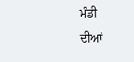ਮੰਡੀ
ਦੀਆਂ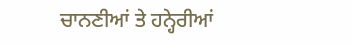ਚਾਨਣੀਆਂ ਤੇ ਹਨ੍ਹੇਰੀਆਂ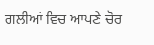ਗਲੀਆਂ ਵਿਚ ਆਪਣੇ ਚੋਰ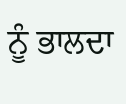ਨੂੰ ਭਾਲਦਾ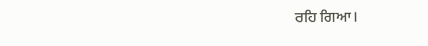ਰਹਿ ਗਿਆ।